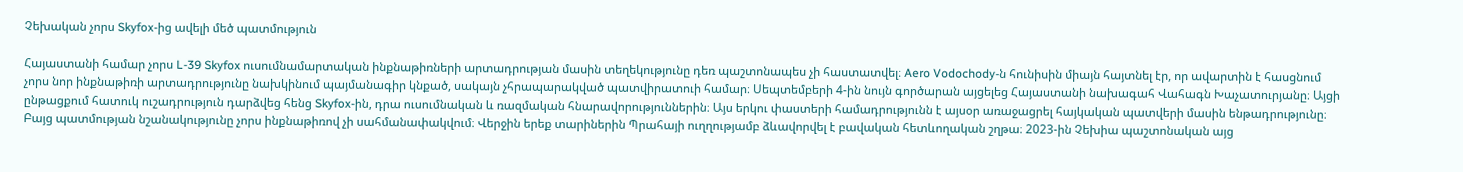Չեխական չորս Skyfox-ից ավելի մեծ պատմություն

Հայաստանի համար չորս L-39 Skyfox ուսումնամարտական ինքնաթիռների արտադրության մասին տեղեկությունը դեռ պաշտոնապես չի հաստատվել։ Aero Vodochody-ն հունիսին միայն հայտնել էր, որ ավարտին է հասցնում չորս նոր ինքնաթիռի արտադրությունը նախկինում պայմանագիր կնքած, սակայն չհրապարակված պատվիրատուի համար։ Սեպտեմբերի 4-ին նույն գործարան այցելեց Հայաստանի նախագահ Վահագն Խաչատուրյանը։ Այցի ընթացքում հատուկ ուշադրություն դարձվեց հենց Skyfox-ին, դրա ուսումնական և ռազմական հնարավորություններին։ Այս երկու փաստերի համադրությունն է այսօր առաջացրել հայկական պատվերի մասին ենթադրությունը։ Բայց պատմության նշանակությունը չորս ինքնաթիռով չի սահմանափակվում։ Վերջին երեք տարիներին Պրահայի ուղղությամբ ձևավորվել է բավական հետևողական շղթա։ 2023-ին Չեխիա պաշտոնական այց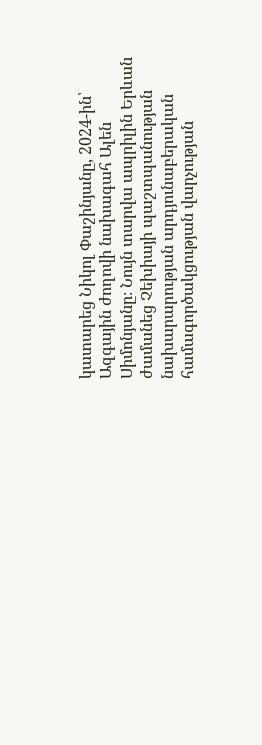կատարեց Նիկոլ Փաշինյանը, 2024-ին՝ Ազգային ժողովի նախագահ Ալեն Սիմոնյանը։ Նույն տարվա ապրիլին Երևան ժամանեց Չեխիայի պաշտպանության նախարարության արդյունաբերական համագործակցության վարչության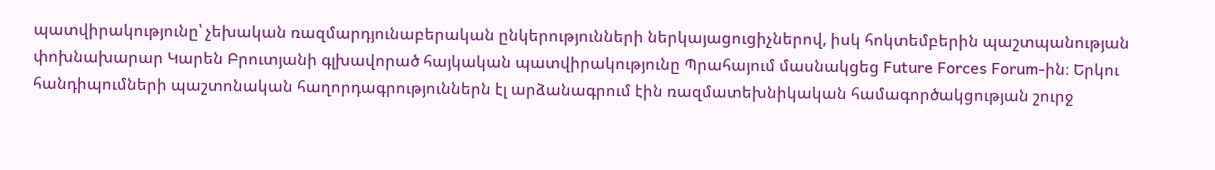պատվիրակությունը՝ չեխական ռազմարդյունաբերական ընկերությունների ներկայացուցիչներով, իսկ հոկտեմբերին պաշտպանության փոխնախարար Կարեն Բրուտյանի գլխավորած հայկական պատվիրակությունը Պրահայում մասնակցեց Future Forces Forum-ին։ Երկու հանդիպումների պաշտոնական հաղորդագրություններն էլ արձանագրում էին ռազմատեխնիկական համագործակցության շուրջ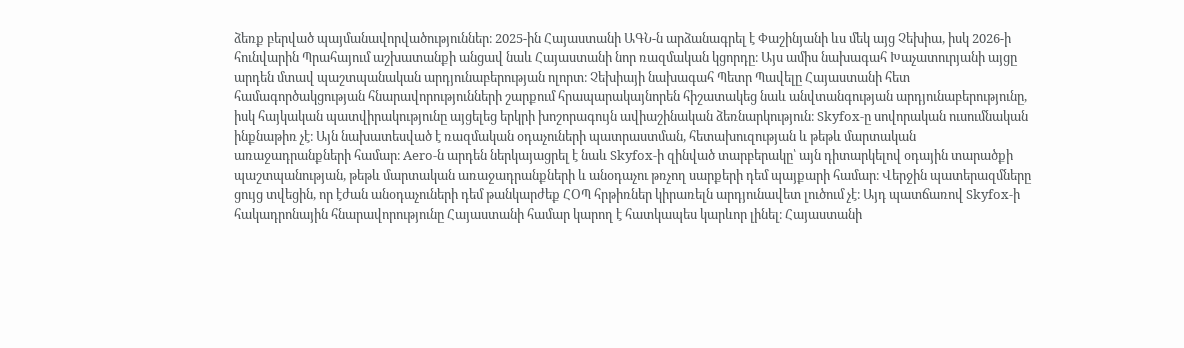ձեռք բերված պայմանավորվածություններ։ 2025-ին Հայաստանի ԱԳՆ-ն արձանագրել է Փաշինյանի ևս մեկ այց Չեխիա, իսկ 2026-ի հունվարին Պրահայում աշխատանքի անցավ նաև Հայաստանի նոր ռազմական կցորդը։ Այս ամիս նախագահ Խաչատուրյանի այցը արդեն մտավ պաշտպանական արդյունաբերության ոլորտ։ Չեխիայի նախագահ Պետր Պավելը Հայաստանի հետ համագործակցության հնարավորությունների շարքում հրապարակայնորեն հիշատակեց նաև անվտանգության արդյունաբերությունը, իսկ հայկական պատվիրակությունը այցելեց երկրի խոշորագույն ավիաշինական ձեռնարկություն։ Skyfox-ը սովորական ուսումնական ինքնաթիռ չէ։ Այն նախատեսված է ռազմական օդաչուների պատրաստման, հետախուզության և թեթև մարտական առաջադրանքների համար։ Aero-ն արդեն ներկայացրել է նաև Skyfox-ի զինված տարբերակը՝ այն դիտարկելով օդային տարածքի պաշտպանության, թեթև մարտական առաջադրանքների և անօդաչու թռչող սարքերի դեմ պայքարի համար։ Վերջին պատերազմները ցույց տվեցին, որ էժան անօդաչուների դեմ թանկարժեք ՀՕՊ հրթիռներ կիրառելն արդյունավետ լուծում չէ։ Այդ պատճառով Skyfox-ի հակադրոնային հնարավորությունը Հայաստանի համար կարող է հատկապես կարևոր լինել։ Հայաստանի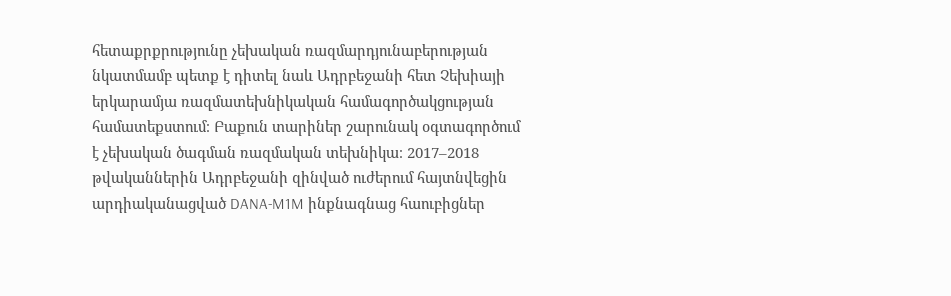հետաքրքրությունը չեխական ռազմարդյունաբերության նկատմամբ պետք է դիտել նաև Ադրբեջանի հետ Չեխիայի երկարամյա ռազմատեխնիկական համագործակցության համատեքստում։ Բաքուն տարիներ շարունակ օգտագործում է չեխական ծագման ռազմական տեխնիկա։ 2017–2018 թվականներին Ադրբեջանի զինված ուժերում հայտնվեցին արդիականացված DANA-M1M ինքնագնաց հաուբիցներ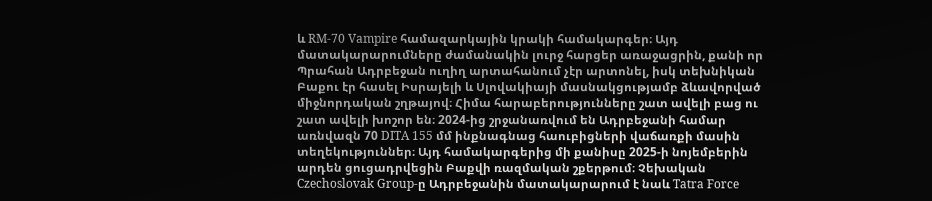և RM-70 Vampire համազարկային կրակի համակարգեր։ Այդ մատակարարումները ժամանակին լուրջ հարցեր առաջացրին, քանի որ Պրահան Ադրբեջան ուղիղ արտահանում չէր արտոնել, իսկ տեխնիկան Բաքու էր հասել Իսրայելի և Սլովակիայի մասնակցությամբ ձևավորված միջնորդական շղթայով։ Հիմա հարաբերությունները շատ ավելի բաց ու շատ ավելի խոշոր են։ 2024-ից շրջանառվում են Ադրբեջանի համար առնվազն 70 DITA 155 մմ ինքնագնաց հաուբիցների վաճառքի մասին տեղեկություններ։ Այդ համակարգերից մի քանիսը 2025-ի նոյեմբերին արդեն ցուցադրվեցին Բաքվի ռազմական շքերթում։ Չեխական Czechoslovak Group-ը Ադրբեջանին մատակարարում է նաև Tatra Force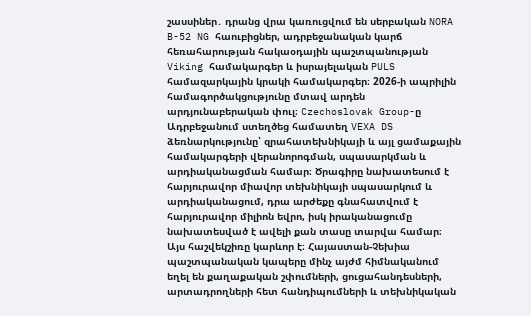շասսիներ․ դրանց վրա կառուցվում են սերբական NORA B-52 NG հաուբիցներ, ադրբեջանական կարճ հեռահարության հակաօդային պաշտպանության Viking համակարգեր և իսրայելական PULS համազարկային կրակի համակարգեր։ 2026-ի ապրիլին համագործակցությունը մտավ արդեն արդյունաբերական փուլ։ Czechoslovak Group-ը Ադրբեջանում ստեղծեց համատեղ VEXA DS ձեռնարկությունը՝ զրահատեխնիկայի և այլ ցամաքային համակարգերի վերանորոգման, սպասարկման և արդիականացման համար։ Ծրագիրը նախատեսում է հարյուրավոր միավոր տեխնիկայի սպասարկում և արդիականացում, դրա արժեքը գնահատվում է հարյուրավոր միլիոն եվրո, իսկ իրականացումը նախատեսված է ավելի քան տասը տարվա համար։ Այս հաշվեկշիռը կարևոր է։ Հայաստան-Չեխիա պաշտպանական կապերը մինչ այժմ հիմնականում եղել են քաղաքական շփումների, ցուցահանդեսների, արտադրողների հետ հանդիպումների և տեխնիկական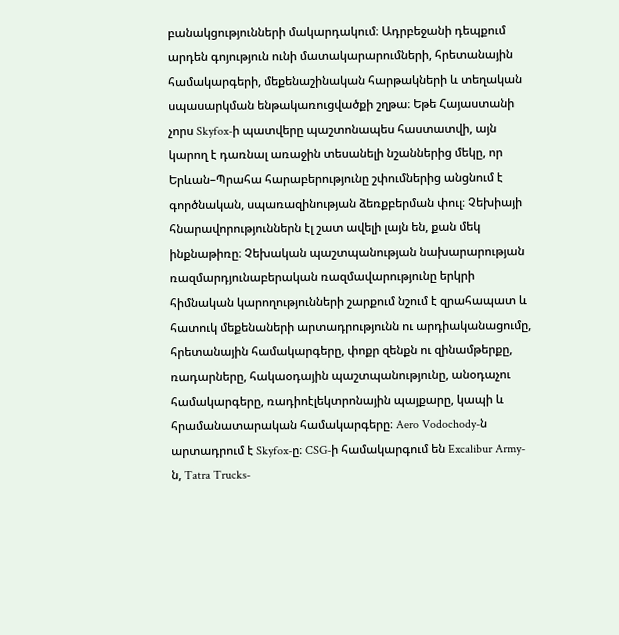բանակցությունների մակարդակում։ Ադրբեջանի դեպքում արդեն գոյություն ունի մատակարարումների, հրետանային համակարգերի, մեքենաշինական հարթակների և տեղական սպասարկման ենթակառուցվածքի շղթա։ Եթե Հայաստանի չորս Skyfox-ի պատվերը պաշտոնապես հաստատվի, այն կարող է դառնալ առաջին տեսանելի նշաններից մեկը, որ Երևան–Պրահա հարաբերությունը շփումներից անցնում է գործնական, սպառազինության ձեռքբերման փուլ։ Չեխիայի հնարավորություններն էլ շատ ավելի լայն են, քան մեկ ինքնաթիռը։ Չեխական պաշտպանության նախարարության ռազմարդյունաբերական ռազմավարությունը երկրի հիմնական կարողությունների շարքում նշում է զրահապատ և հատուկ մեքենաների արտադրությունն ու արդիականացումը, հրետանային համակարգերը, փոքր զենքն ու զինամթերքը, ռադարները, հակաօդային պաշտպանությունը, անօդաչու համակարգերը, ռադիոէլեկտրոնային պայքարը, կապի և հրամանատարական համակարգերը։ Aero Vodochody-ն արտադրում է Skyfox-ը։ CSG-ի համակարգում են Excalibur Army-ն, Tatra Trucks-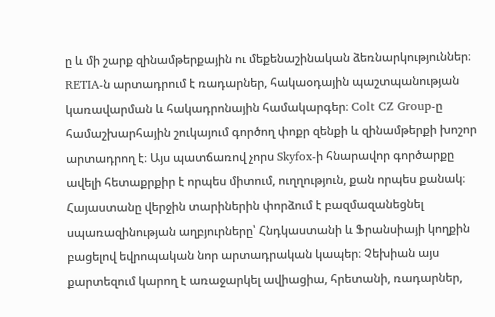ը և մի շարք զինամթերքային ու մեքենաշինական ձեռնարկություններ։ RETIA-ն արտադրում է ռադարներ, հակաօդային պաշտպանության կառավարման և հակադրոնային համակարգեր։ Colt CZ Group-ը համաշխարհային շուկայում գործող փոքր զենքի և զինամթերքի խոշոր արտադրող է։ Այս պատճառով չորս Skyfox-ի հնարավոր գործարքը ավելի հետաքրքիր է որպես միտում, ուղղություն, քան որպես քանակ։ Հայաստանը վերջին տարիներին փորձում է բազմազանեցնել սպառազինության աղբյուրները՝ Հնդկաստանի և Ֆրանսիայի կողքին բացելով եվրոպական նոր արտադրական կապեր։ Չեխիան այս քարտեզում կարող է առաջարկել ավիացիա, հրետանի, ռադարներ,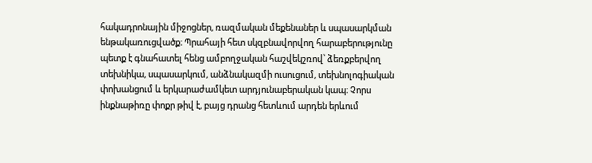հակադրոնային միջոցներ, ռազմական մեքենաներ և սպասարկման ենթակառուցվածք։ Պրահայի հետ սկզբնավորվող հարաբերությունը պետք է գնահատել հենց ամբողջական հաշվեկշռով՝ ձեռքբերվող տեխնիկա, սպասարկում, անձնակազմի ուսուցում, տեխնոլոգիական փոխանցում և երկարաժամկետ արդյունաբերական կապ։ Չորս ինքնաթիռը փոքր թիվ է, բայց դրանց հետևում արդեն երևում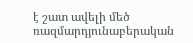է շատ ավելի մեծ ռազմարդյունաբերական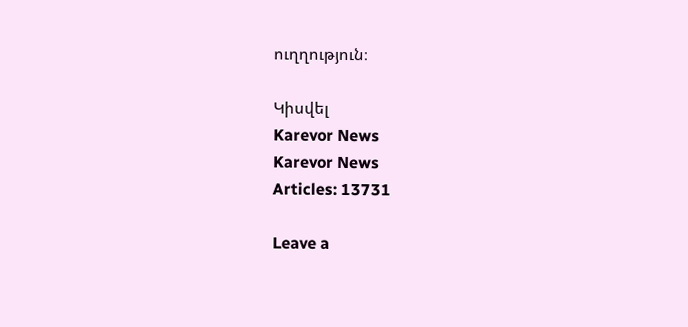ուղղություն։

Կիսվել
Karevor News
Karevor News
Articles: 13731

Leave a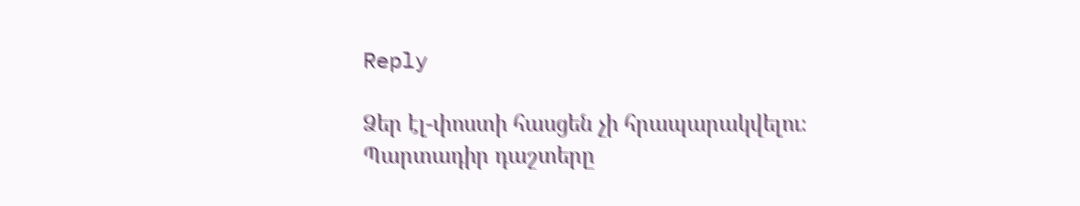Reply

Ձեր էլ-փոստի հասցեն չի հրապարակվելու։ Պարտադիր դաշտերը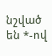նշված են *-ով